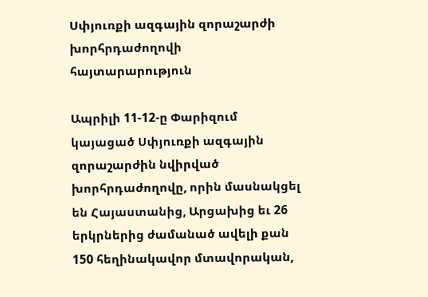Սփյուռքի ազգային զորաշարժի խորհրդաժողովի հայտարարություն

Ապրիլի 11-12-ը Փարիզում կայացած Սփյուռքի ազգային զորաշարժին նվիրված խորհրդաժողովը, որին մասնակցել են Հայաստանից, Արցախից եւ 26 երկրներից ժամանած ավելի քան 150 հեղինակավոր մտավորական,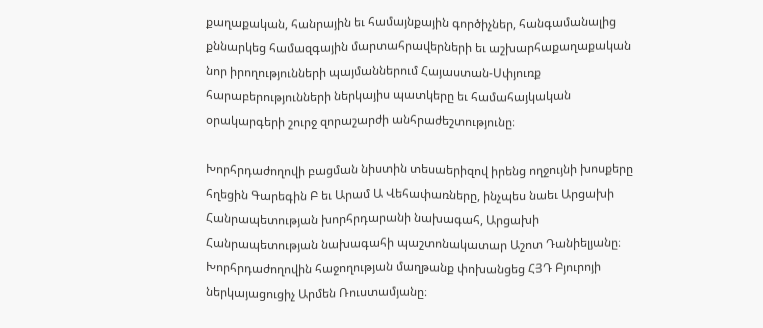քաղաքական, հանրային եւ համայնքային գործիչներ, հանգամանալից քննարկեց համազգային մարտահրավերների եւ աշխարհաքաղաքական նոր իրողությունների պայմաններում Հայաստան-Սփյուռք հարաբերությունների ներկայիս պատկերը եւ համահայկական օրակարգերի շուրջ զորաշարժի անհրաժեշտությունը։

Խորհրդաժողովի բացման նիստին տեսաերիզով իրենց ողջույնի խոսքերը հղեցին Գարեգին Բ եւ Արամ Ա Վեհափառները, ինչպես նաեւ Արցախի Հանրապետության խորհրդարանի նախագահ, Արցախի Հանրապետության նախագահի պաշտոնակատար Աշոտ Դանիելյանը։ Խորհրդաժողովին հաջողության մաղթանք փոխանցեց ՀՅԴ Բյուրոյի ներկայացուցիչ Արմեն Ռուստամյանը։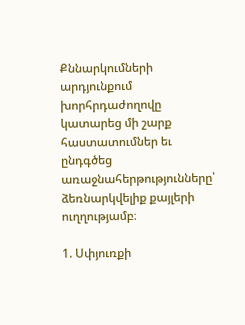Քննարկումների արդյունքում խորհրդաժողովը կատարեց մի շարք հաստատումներ եւ ընդգծեց առաջնահերթությունները՝ ձեռնարկվելիք քայլերի ուղղությամբ։

1. Սփյուռքի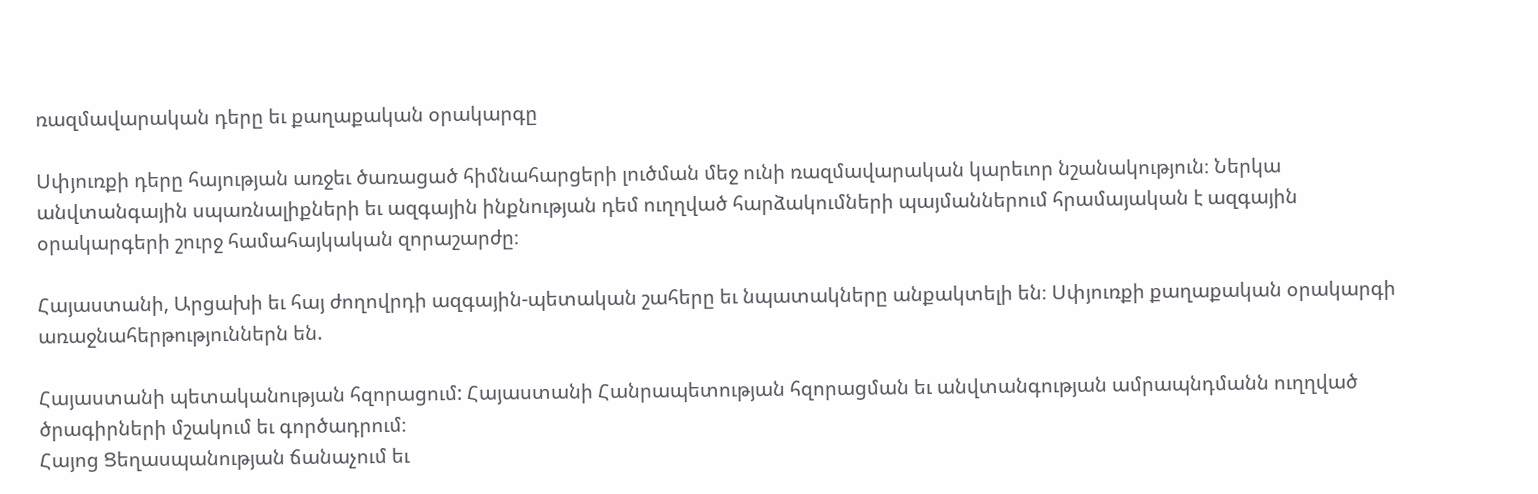ռազմավարական դերը եւ քաղաքական օրակարգը

Սփյուռքի դերը հայության առջեւ ծառացած հիմնահարցերի լուծման մեջ ունի ռազմավարական կարեւոր նշանակություն։ Ներկա անվտանգային սպառնալիքների եւ ազգային ինքնության դեմ ուղղված հարձակումների պայմաններում հրամայական է ազգային օրակարգերի շուրջ համահայկական զորաշարժը։

Հայաստանի, Արցախի եւ հայ ժողովրդի ազգային-պետական շահերը եւ նպատակները անքակտելի են։ Սփյուռքի քաղաքական օրակարգի առաջնահերթություններն են.

Հայաստանի պետականության հզորացում: Հայաստանի Հանրապետության հզորացման եւ անվտանգության ամրապնդմանն ուղղված ծրագիրների մշակում եւ գործադրում։
Հայոց Ցեղասպանության ճանաչում եւ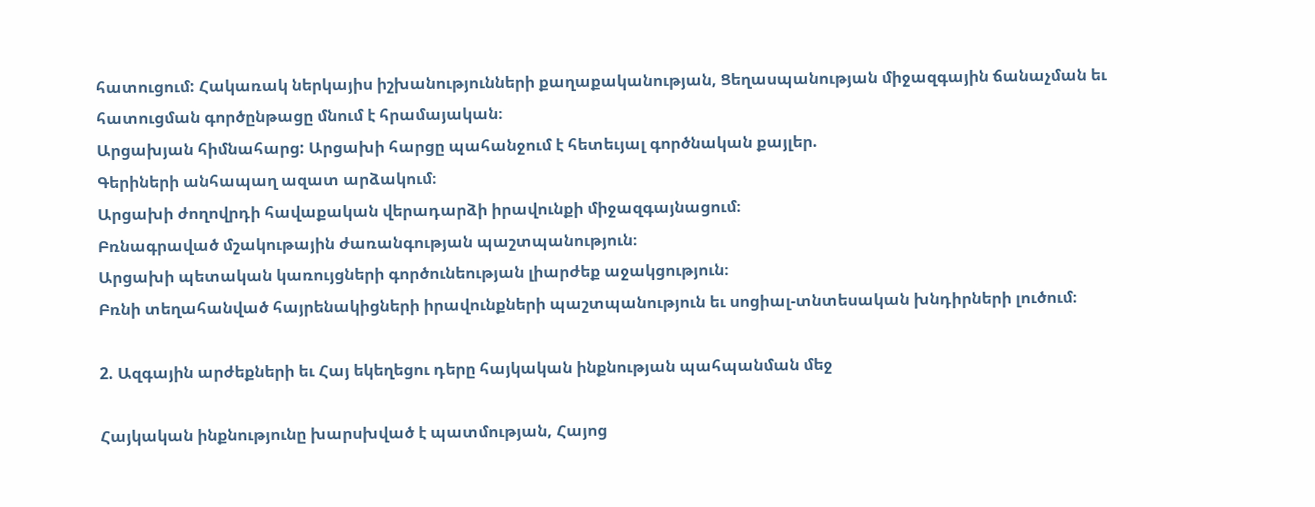հատուցում: Հակառակ ներկայիս իշխանությունների քաղաքականության, Ցեղասպանության միջազգային ճանաչման եւ հատուցման գործընթացը մնում է հրամայական։
Արցախյան հիմնահարց: Արցախի հարցը պահանջում է հետեւյալ գործնական քայլեր.
Գերիների անհապաղ ազատ արձակում։
Արցախի ժողովրդի հավաքական վերադարձի իրավունքի միջազգայնացում։
Բռնագրաված մշակութային ժառանգության պաշտպանություն։
Արցախի պետական կառույցների գործունեության լիարժեք աջակցություն։
Բռնի տեղահանված հայրենակիցների իրավունքների պաշտպանություն եւ սոցիալ-տնտեսական խնդիրների լուծում։

2. Ազգային արժեքների եւ Հայ եկեղեցու դերը հայկական ինքնության պահպանման մեջ

Հայկական ինքնությունը խարսխված է պատմության, Հայոց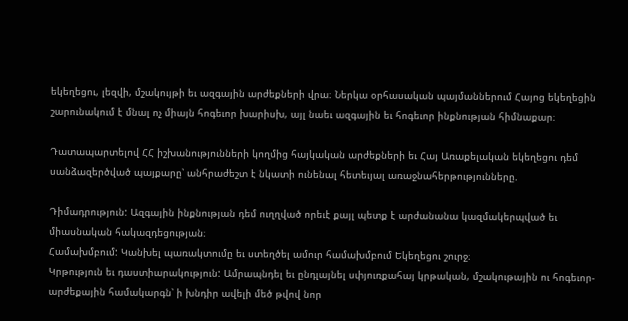եկեղեցու, լեզվի, մշակույթի եւ ազգային արժեքների վրա։ Ներկա օրհասական պայմաններում Հայոց եկեղեցին շարունակում է մնալ ոչ միայն հոգեւոր խարիսխ, այլ նաեւ ազգային եւ հոգեւոր ինքնության հիմնաքար։

Դատապարտելով ՀՀ իշխանությունների կողմից հայկական արժեքների եւ Հայ Առաքելական եկեղեցու դեմ սանձազերծված պայքարը՝ անհրաժեշտ է նկատի ունենալ հետեւյալ առաջնահերթությունները.

Դիմադրություն: Ազգային ինքնության դեմ ուղղված որեւէ քայլ պետք է արժանանա կազմակերպված եւ միասնական հակազդեցության։
Համախմբում: Կանխել պառակտումը եւ ստեղծել ամուր համախմբում Եկեղեցու շուրջ։
Կրթություն եւ դաստիարակություն: Ամրապնդել եւ ընդլայնել սփյուռքահայ կրթական, մշակութային ու հոգեւոր-արժեքային համակարգն՝ ի խնդիր ավելի մեծ թվով նոր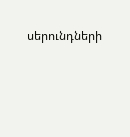սերունդների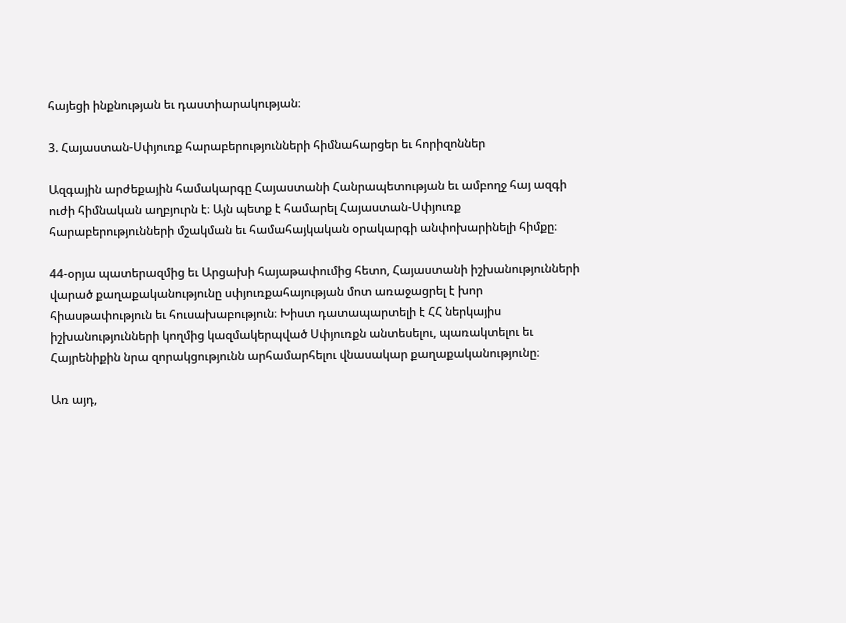հայեցի ինքնության եւ դաստիարակության։

3. Հայաստան-Սփյուռք հարաբերությունների հիմնահարցեր եւ հորիզոններ

Ազգային արժեքային համակարգը Հայաստանի Հանրապետության եւ ամբողջ հայ ազգի ուժի հիմնական աղբյուրն է։ Այն պետք է համարել Հայաստան-Սփյուռք հարաբերությունների մշակման եւ համահայկական օրակարգի անփոխարինելի հիմքը։

44-օրյա պատերազմից եւ Արցախի հայաթափումից հետո, Հայաստանի իշխանությունների վարած քաղաքականությունը սփյուռքահայության մոտ առաջացրել է խոր հիասթափություն եւ հուսախաբություն։ Խիստ դատապարտելի է ՀՀ ներկայիս իշխանությունների կողմից կազմակերպված Սփյուռքն անտեսելու, պառակտելու եւ Հայրենիքին նրա զորակցությունն արհամարհելու վնասակար քաղաքականությունը։

Առ այդ,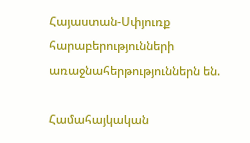Հայաստան-Սփյուռք հարաբերությունների առաջնահերթություններն են.

Համահայկական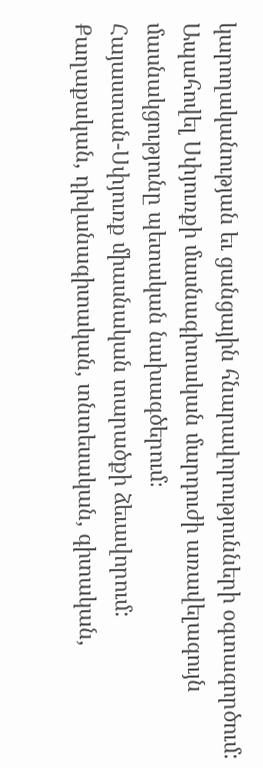կարողականության եւ ցանցային հնարավորությունների օգտագործում: Ապահովել Սփյուռքի մասնագիտական մարդուժի առավելագույն մասնակցությունը պետական նախագծերում։
Հայաստան-Սփյուռք միասնական տարածքի ձեւավորում: Քաղաքական, դիվանագիտական, տնտեսական, գիտական,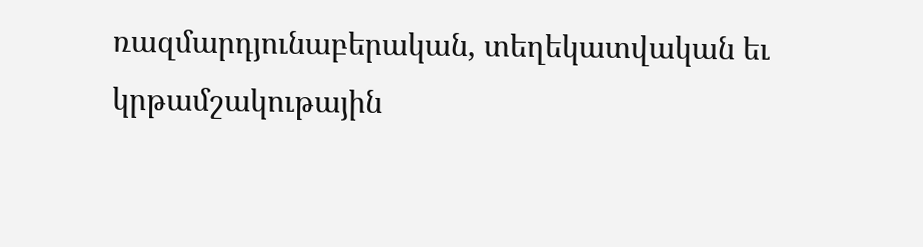ռազմարդյունաբերական, տեղեկատվական եւ կրթամշակութային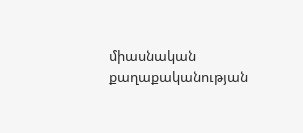միասնական քաղաքականության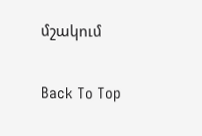մշակում

Back To Top